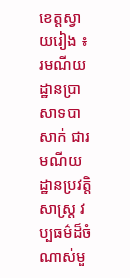ខេត្តស្វាយរៀង ៖ រមណីយដ្ឋានប្រាសាទបាសាក់ ជារមណីយដ្ឋានប្រវត្តិសាស្ត្រ វប្បធម៌ដ៏ចំណាស់មួ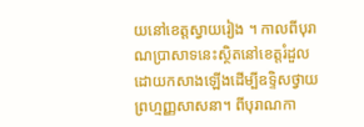យនៅខេត្តស្វាយរៀង ។ កាលពីបុរាណប្រាសាទនេះស្ថិតនៅខេត្តរំដួល ដោយកសាងឡើងដើម្បីឧទ្ទិសថ្វាយព្រហ្មញ្ញសាសនា។ ពីបុរាណកា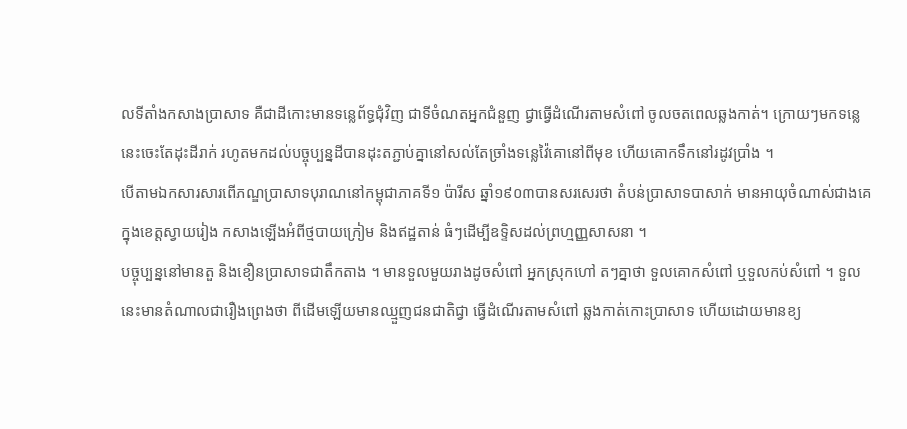លទីតាំងកសាងប្រាសាទ គឺជាដីកោះមានទន្លេព័ទ្ធជុំវិញ ជាទីចំណតអ្នកជំនួញ ជ្វាធ្វើដំណើរតាមសំពៅ ចូលចតពេលឆ្លងកាត់។ ក្រោយៗមកទន្លេនេះចេះតែដុះដីរាក់ រហូតមកដល់បច្ចុប្បន្នដីបានដុះតភ្ជាប់គ្នានៅសល់តែច្រាំងទន្លេវ៉ៃគោនៅពីមុខ ហើយគោកទឹកនៅរដូវប្រាំង ។
បើតាមឯកសារសារពើភណ្ឌប្រាសាទបុរាណនៅកម្ពុជាភាគទី១ ប៉ារីស ឆ្នាំ១៩០៣បានសរសេរថា តំបន់ប្រាសាទបាសាក់ មានអាយុចំណាស់ជាងគេក្នុងខេត្តស្វាយរៀង កសាងឡើងអំពីថ្មបាយក្រៀម និងឥដ្ឋតាន់ ធំៗដើម្បីឧទ្ទិសដល់ព្រហ្មញ្ញសាសនា ។
បច្ចុប្បន្ននៅមានតួ និងខឿនប្រាសាទជាតឹកតាង ។ មានទួលមួយរាងដូចសំពៅ អ្នកស្រុកហៅ តៗគ្នាថា ទួលគោកសំពៅ ឬទួលកប់សំពៅ ។ ទួលនេះមានតំណាលជារឿងព្រេងថា ពីដើមឡើយមានឈ្មួញជនជាតិជ្វា ធ្វើដំណើរតាមសំពៅ ឆ្លងកាត់កោះប្រាសាទ ហើយដោយមានខ្យ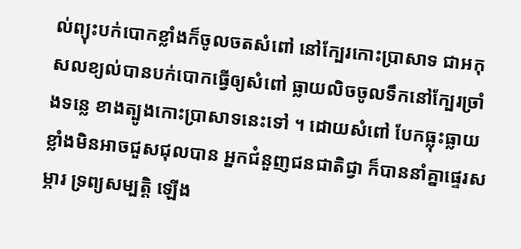ល់ព្យុះបក់បោកខ្លាំងក៏ចូលចតសំពៅ នៅក្បែរកោះប្រាសាទ ជាអកុសលខ្យល់បានបក់បោកធ្វើឲ្យសំពៅ ធ្លាយលិចចូលទឹកនៅក្បែរច្រាំងទន្លេ ខាងត្បូងកោះប្រាសាទនេះទៅ ។ ដោយសំពៅ បែកធ្លុះធ្លាយខ្លាំងមិនអាចជួសជុលបាន អ្នកជំនួញជនជាតិជ្វា ក៏បាននាំគ្នាផ្ទេរសម្ភារ ទ្រព្យសម្បត្តិ ឡើង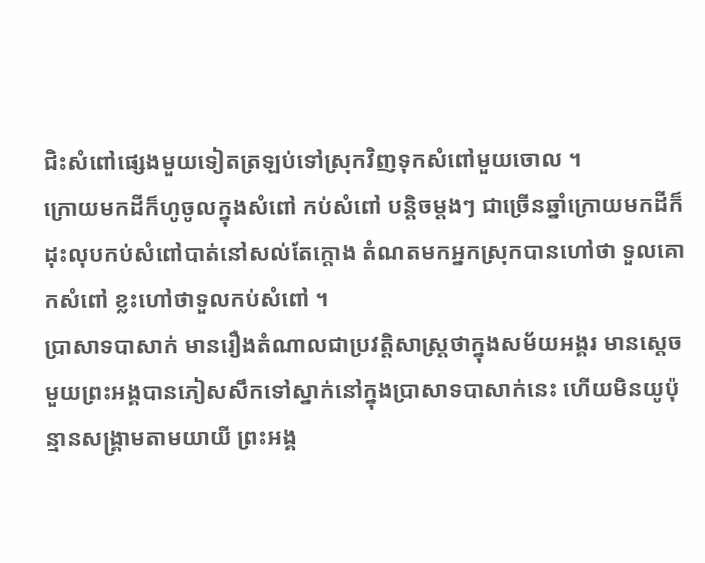ជិះសំពៅផ្សេងមួយទៀតត្រឡប់ទៅស្រុកវិញទុកសំពៅមួយចោល ។
ក្រោយមកដីក៏ហូចូលក្នុងសំពៅ កប់សំពៅ បន្តិចម្តងៗ ជាច្រើនឆ្នាំក្រោយមកដីក៏ដុះលុបកប់សំពៅបាត់នៅសល់តែក្តោង តំណតមកអ្នកស្រុកបានហៅថា ទួលគោកសំពៅ ខ្លះហៅថាទួលកប់សំពៅ ។
ប្រាសាទបាសាក់ មានរឿងតំណាលជាប្រវត្តិសាស្ត្រថាក្នុងសម័យអង្គរ មានស្តេចមួយព្រះអង្គបានភៀសសឹកទៅស្នាក់នៅក្នុងប្រាសាទបាសាក់នេះ ហើយមិនយូប៉ុន្មានសង្គ្រាមតាមយាយី ព្រះអង្គ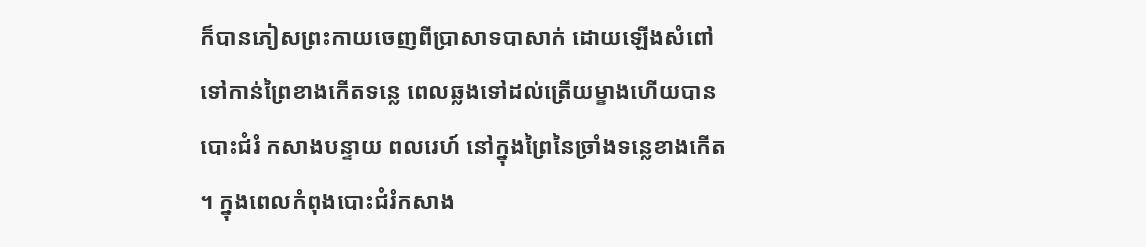ក៏បានភៀសព្រះកាយចេញពីប្រាសាទបាសាក់ ដោយឡើងសំពៅទៅកាន់ព្រៃខាងកើតទន្លេ ពេលឆ្លងទៅដល់ត្រើយម្ខាងហើយបានបោះជំរំ កសាងបន្ទាយ ពលរេហ៍ នៅក្នុងព្រៃនៃច្រាំងទន្លេខាងកើត ។ ក្នុងពេលកំពុងបោះជំរំកសាង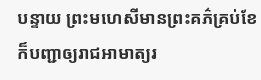បន្ទាយ ព្រះមហេសីមានព្រះគភ៌គ្រប់ខែ ក៏បញ្ជាឲ្យរាជអាមាត្យរ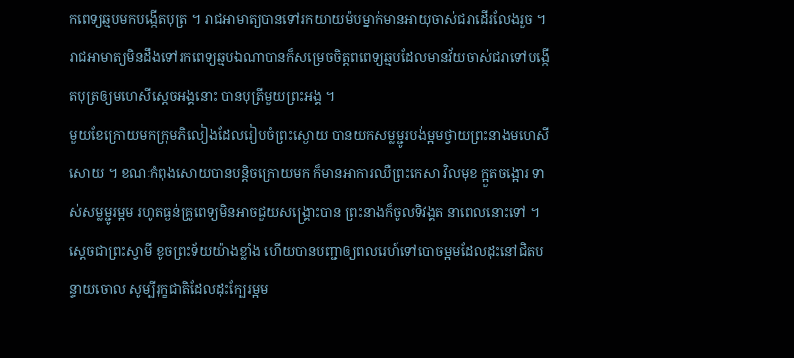កពេទ្យឆ្មបមកបង្កើតបុត្រ ។ រាជអាមាត្យបានទៅរកយាយម៉បម្នាក់មានអាយុចាស់ជរាដើរលែងរួច ។ រាជអាមាត្យមិនដឹងទៅរកពេទ្យឆ្មបឯណាបានក៏សម្រេចចិត្តពពេទ្យឆ្មបដែលមានវ័យចាស់ជរាទៅបង្កើតបុត្រឲ្យមហេសីស្តេចអង្គនោះ បានបុត្រីមួយព្រះអង្គ ។
មួយខែក្រោយមកក្រុមភិលៀងដែលរៀបចំព្រះស្ងោយ បានយកសម្លម្ជូរបង់ម្អមថ្វាយព្រះនាងមហេសីសោយ ។ ខណៈកំពុងសោយបានបន្តិចក្រោយមក ក៏មានអាការឈឺព្រះកេសា វិលមុខ ក្អួតចង្អោរ ទាស់សម្លម្ជូរម្អម រហូតធ្ងន់គ្រូពេទ្យមិនអាចជួយសង្គ្រោះបាន ព្រះនាងក៏ចូលទិវង្គត នាពេលនោះទៅ ។
ស្តេចជាព្រះស្វាមី ខូចព្រះទ័យយ៉ាងខ្លាំង ហើយបានបញ្ជាឲ្យពលរេហ៍ទៅបោចម្អមដែលដុះនៅជិតបន្ទាយចោល សូម្បីរុក្ខជាតិដែលដុះក្បែរម្អម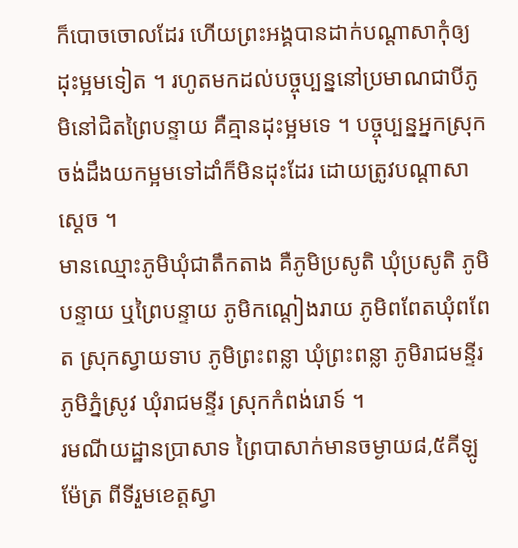ក៏បោចចោលដែរ ហើយព្រះអង្គបានដាក់បណ្តាសាកុំឲ្យដុះម្អមទៀត ។ រហូតមកដល់បច្ចុប្បន្ននៅប្រមាណជាបីភូមិនៅជិតព្រៃបន្ទាយ គឺគ្មានដុះម្អមទេ ។ បច្ចុប្បន្នអ្នកស្រុកចង់ដឹងយកម្អមទៅដាំក៏មិនដុះដែរ ដោយត្រូវបណ្តាសាស្តេច ។
មានឈ្មោះភូមិឃុំជាតឹកតាង គឺភូមិប្រសូតិ ឃុំប្រសូតិ ភូមិបន្ទាយ ឬព្រៃបន្ទាយ ភូមិកណ្តៀងរាយ ភូមិពពែតឃុំពពែត ស្រុកស្វាយទាប ភូមិព្រះពន្លា ឃុំព្រះពន្លា ភូមិរាជមន្ទីរ ភូមិភ្នំស្រូវ ឃុំរាជមន្ទីរ ស្រុកកំពង់រោទ៍ ។
រមណីយដ្ឋានប្រាសាទ ព្រៃបាសាក់មានចម្ងាយ៨,៥គីឡូម៉ែត្រ ពីទីរួមខេត្តស្វា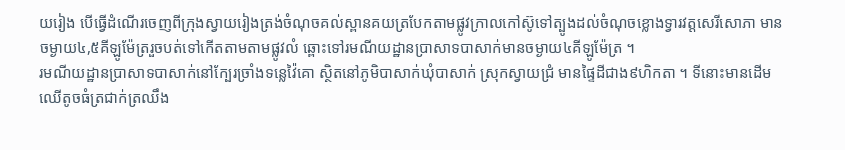យរៀង បើធ្វើដំណើរចេញពីក្រុងស្វាយរៀងត្រង់ចំណុចគល់ស្ពានគយត្របែកតាមផ្លូវក្រាលកៅស៊ូទៅត្បូងដល់ចំណុចខ្លោងទ្វារវត្តសេរីសោភា មានចម្ងាយ៤,៥គីឡូម៉ែត្ររួចបត់ទៅកើតតាមតាមផ្លូវលំ ឆ្ពោះទៅរមណីយដ្ឋានប្រាសាទបាសាក់មានចម្ងាយ៤គីឡូម៉ែត្រ ។
រមណីយដ្ឋានប្រាសាទបាសាក់នៅក្បែរច្រាំងទន្លេវ៉ៃគោ ស្ថិតនៅភូមិបាសាក់ឃុំបាសាក់ ស្រុកស្វាយជ្រំ មានផ្ទៃដីជាង៩ហិកតា ។ ទីនោះមានដើមឈើតូចធំត្រជាក់ត្រឈឹង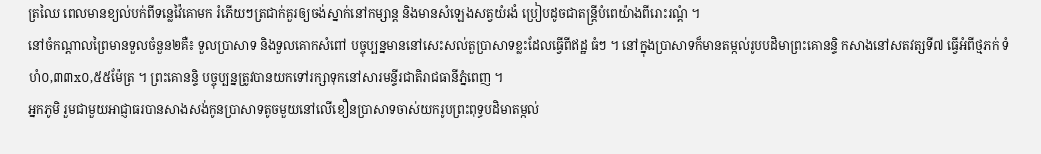ត្រឈៃ ពេលមានខ្យល់បក់ពីទន្លេវ៉ៃគោមក រំភើយៗត្រជាក់គួរឲ្យចង់ស្នាក់នៅកម្សាន្ត និងមានសំឡេងសត្វយំរងំ ប្រៀបដូចជាតន្ត្រីបំពេយ៉ាងពីរោះរណ្តំ ។
នៅចំកណ្តាលព្រៃមានទួលចំនួន២គឺ៖ ទួលប្រាសាទ និងទួលគោកសំពៅ បច្ចុប្បន្នមាននៅសេះសល់តួប្រាសាទខ្លះដែលធ្វើពីឥដ្ឋ ធំៗ ។ នៅក្នុងប្រាសាទក៏មានតម្កល់រូបបដិមាព្រះគោនន្ទិ កសាងនៅសតវត្សទី៧ ធ្វើអំពីថ្មភក់ ទំហំ០,៣៣x០,៥៥ម៉ែត្រ ។ ព្រះគោនន្ទិ បច្ចុប្បន្នត្រូវបានយកទៅរក្សាទុកនៅសារមន្ទីរជាតិរាជធានីភ្នំពេញ ។
អ្នកភូមិ រួមជាមួយអាជ្ញាធរបានសាងសង់កូនប្រាសាទតូចមួយនៅលើខឿនប្រាសាទចាស់យករូបព្រះពុទ្ធបដិមាតម្កល់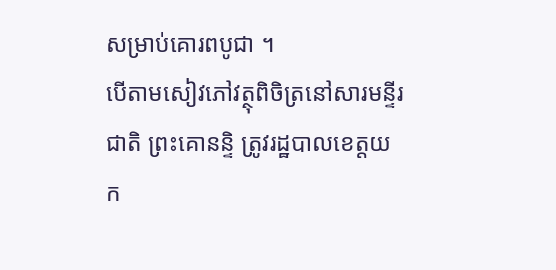សម្រាប់គោរពបូជា ។
បើតាមសៀវភៅវត្ថុពិចិត្រនៅសារមន្ទីរជាតិ ព្រះគោនន្ទិ ត្រូវរដ្ឋបាលខេត្តយក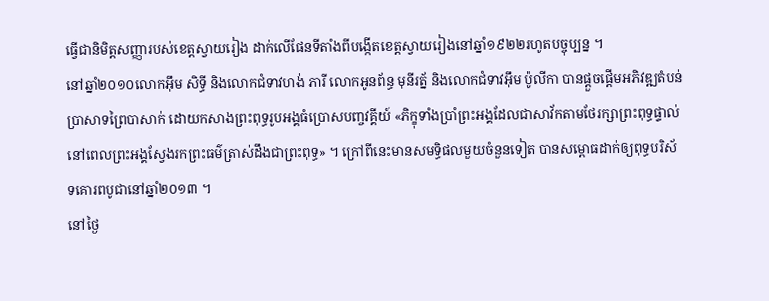ធ្វើជានិមិត្តសញ្ញារបស់ខេត្តស្វាយរៀង ដាក់លើផែនទីតាំងពីបង្កើតខេត្តស្វាយរៀងនៅឆ្នាំ១៩២២រហូតបច្ចុប្បន្ន ។
នៅឆ្នាំ២០១០លោកអ៊ឹម សិទ្ធី និងលោកជំទាវហង់ ភារី លោកអូនព័ន្ធ មុនីរត្ន័ និងលោកជំទាវអ៊ឹម ប៉ូលីកា បានផ្តួចផ្តើមអភិវឌ្ឍតំបន់ប្រាសាទព្រៃបាសាក់ ដោយកសាងព្រះពុទ្ធរូបអង្គធំប្រោសបញ្ចវគ្គីយ៍ «ភិក្ខុទាំងប្រាំព្រះអង្គដែលជាសាវ័កតាមថែរក្សាព្រះពុទ្ធផ្ទាល់នៅពេលព្រះអង្គស្វែងរកព្រះធម៌ត្រាស់ដឹងជាព្រះពុទ្ធ» ។ ក្រៅពីនេះមានសមទ្ធិផលមួយចំនួនទៀត បានសម្ពោធដាក់ឲ្យពុទ្ធបរិស័ទគោរពបូជានៅឆ្នាំ២០១៣ ។
នៅថ្ងៃ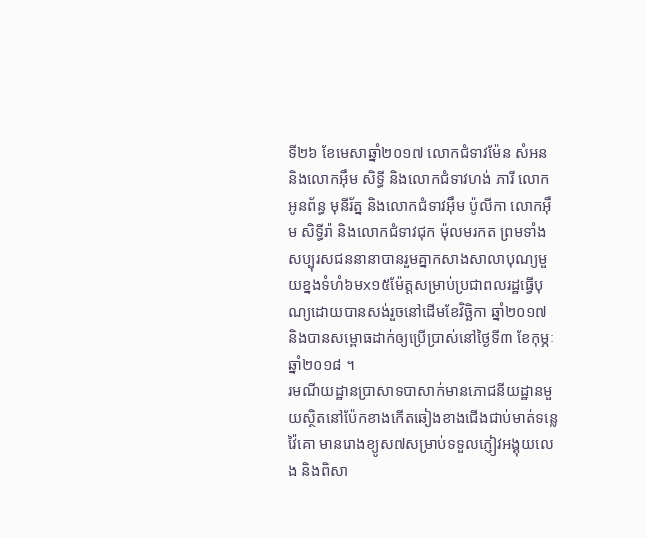ទី២៦ ខែមេសាឆ្នាំ២០១៧ លោកជំទាវម៉ែន សំអន និងលោកអ៊ឹម សិទ្ធី និងលោកជំទាវហង់ ភារី លោកអូនព័ន្ធ មុនីរ័ត្ន និងលោកជំទាវអ៊ឹម ប៉ូលីកា លោកអ៊ឹម សិទ្ធីរ៉ា និងលោកជំទាវជុក ម៉ុលមរកត ព្រមទាំងសប្បុរសជននានាបានរួមគ្នាកសាងសាលាបុណ្យមួយខ្នងទំហំ៦មx១៥ម៉ែត្តសម្រាប់ប្រជាពលរដ្ឋធ្វើបុណ្យដោយបានសង់រួចនៅដើមខែវិច្ឆិកា ឆ្នាំ២០១៧ និងបានសម្ពោធដាក់ឲ្យប្រើប្រាស់នៅថ្ងៃទី៣ ខែកុម្ភៈ ឆ្នាំ២០១៨ ។
រមណីយដ្ឋានប្រាសាទបាសាក់មានភោជនីយដ្ឋានមួយស្ថិតនៅប៉ែកខាងកើតឆៀងខាងជើងជាប់មាត់ទន្លេវ៉ៃគោ មានរោងខ្យូស៧សម្រាប់ទទួលភ្ញៀវអង្គុយលេង និងពិសា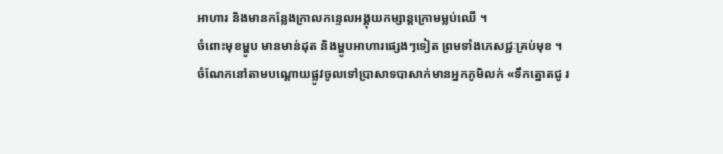អាហារ និងមានកន្លែងក្រាលកន្ទេលអង្គុយកម្សាន្តក្រោមម្លប់ឈើ ។
ចំពោះមុខម្ហូប មានមាន់ដុត និងម្ហូបអាហារផ្សេងៗទៀត ព្រមទាំងភេសជ្ជៈគ្រប់មុខ ។
ចំណែកនៅតាមបណ្តោយផ្លូវចូលទៅប្រាសាទបាសាក់មានអ្នកភូមិលក់ «ទឹកត្នោតជូ រ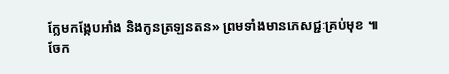ក្លែមកង្កែបអាំង និងកូនត្រឡនតន» ព្រមទាំងមានភេសជ្ជៈគ្រប់មុខ ៕
ចែក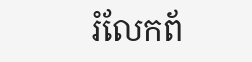រំលែកព័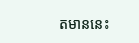តមាននេះ